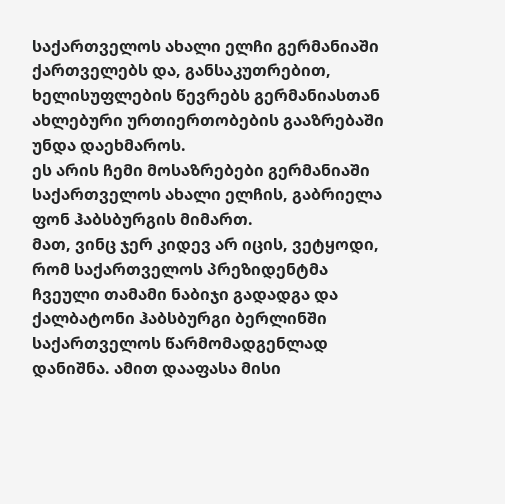საქართველოს ახალი ელჩი გერმანიაში ქართველებს და, განსაკუთრებით, ხელისუფლების წევრებს გერმანიასთან ახლებური ურთიერთობების გააზრებაში უნდა დაეხმაროს.
ეს არის ჩემი მოსაზრებები გერმანიაში საქართველოს ახალი ელჩის, გაბრიელა ფონ ჰაბსბურგის მიმართ.
მათ, ვინც ჯერ კიდევ არ იცის, ვეტყოდი, რომ საქართველოს პრეზიდენტმა ჩვეული თამამი ნაბიჯი გადადგა და ქალბატონი ჰაბსბურგი ბერლინში საქართველოს წარმომადგენლად დანიშნა. ამით დააფასა მისი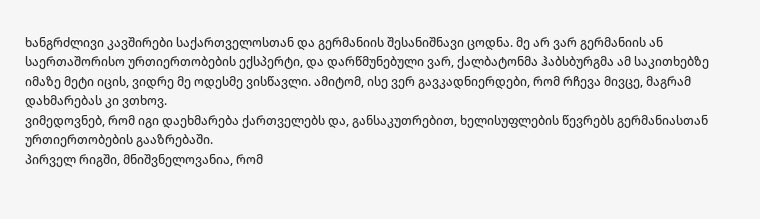ხანგრძლივი კავშირები საქართველოსთან და გერმანიის შესანიშნავი ცოდნა. მე არ ვარ გერმანიის ან საერთაშორისო ურთიერთობების ექსპერტი, და დარწმუნებული ვარ, ქალბატონმა ჰაბსბურგმა ამ საკითხებზე იმაზე მეტი იცის, ვიდრე მე ოდესმე ვისწავლი. ამიტომ, ისე ვერ გავკადნიერდები, რომ რჩევა მივცე, მაგრამ დახმარებას კი ვთხოვ.
ვიმედოვნებ, რომ იგი დაეხმარება ქართველებს და, განსაკუთრებით, ხელისუფლების წევრებს გერმანიასთან ურთიერთობების გააზრებაში.
პირველ რიგში, მნიშვნელოვანია, რომ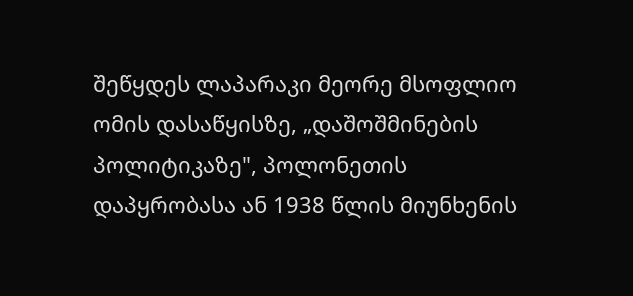შეწყდეს ლაპარაკი მეორე მსოფლიო ომის დასაწყისზე, „დაშოშმინების პოლიტიკაზე", პოლონეთის დაპყრობასა ან 1938 წლის მიუნხენის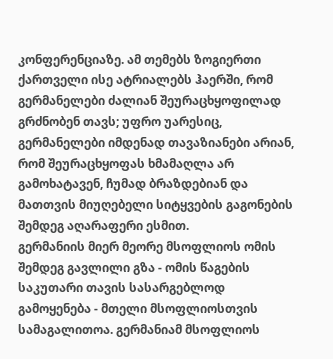კონფერენციაზე. ამ თემებს ზოგიერთი ქართველი ისე ატრიალებს ჰაერში, რომ გერმანელები ძალიან შეურაცხყოფილად გრძნობენ თავს; უფრო უარესიც, გერმანელები იმდენად თავაზიანები არიან, რომ შეურაცხყოფას ხმამაღლა არ გამოხატავენ, ჩუმად ბრაზდებიან და მათთვის მიუღებელი სიტყვების გაგონების შემდეგ აღარაფერი ესმით.
გერმანიის მიერ მეორე მსოფლიოს ომის შემდეგ გავლილი გზა - ომის წაგების საკუთარი თავის სასარგებლოდ გამოყენება - მთელი მსოფლიოსთვის სამაგალითოა. გერმანიამ მსოფლიოს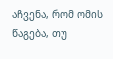აჩვენა, რომ ომის წაგება, თუ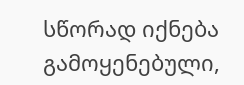სწორად იქნება გამოყენებული,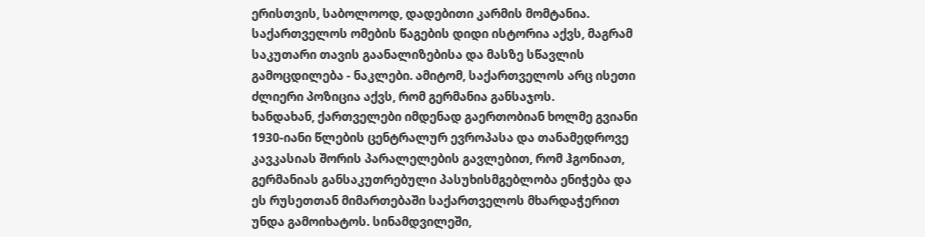ერისთვის, საბოლოოდ, დადებითი კარმის მომტანია. საქართველოს ომების წაგების დიდი ისტორია აქვს, მაგრამ საკუთარი თავის გაანალიზებისა და მასზე სწავლის გამოცდილება - ნაკლები. ამიტომ, საქართველოს არც ისეთი ძლიერი პოზიცია აქვს, რომ გერმანია განსაჯოს.
ხანდახან, ქართველები იმდენად გაერთობიან ხოლმე გვიანი 1930-იანი წლების ცენტრალურ ევროპასა და თანამედროვე კავკასიას შორის პარალელების გავლებით, რომ ჰგონიათ, გერმანიას განსაკუთრებული პასუხისმგებლობა ენიჭება და ეს რუსეთთან მიმართებაში საქართველოს მხარდაჭერით უნდა გამოიხატოს. სინამდვილეში,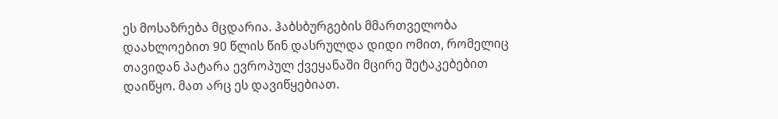ეს მოსაზრება მცდარია. ჰაბსბურგების მმართველობა დაახლოებით 90 წლის წინ დასრულდა დიდი ომით, რომელიც თავიდან პატარა ევროპულ ქვეყანაში მცირე შეტაკებებით დაიწყო. მათ არც ეს დავიწყებიათ.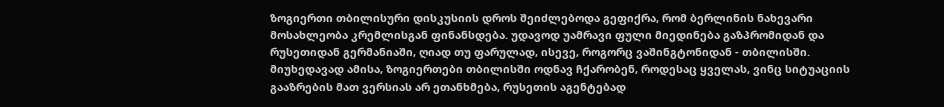ზოგიერთი თბილისური დისკუსიის დროს შეიძლებოდა გეფიქრა, რომ ბერლინის ნახევარი მოსახლეობა კრემლისგან ფინანსდება. უდავოდ უამრავი ფული მიედინება გაზპრომიდან და რუსეთიდან გერმანიაში, ღიად თუ ფარულად, ისევე, როგორც ვაშინგტონიდან - თბილისში. მიუხედავად ამისა, ზოგიერთები თბილისში ოდნავ ჩქარობენ, როდესაც ყველას, ვინც სიტუაციის გააზრების მათ ვერსიას არ ეთანხმება, რუსეთის აგენტებად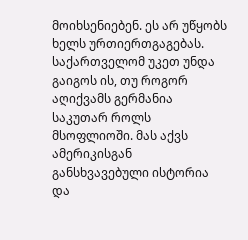მოიხსენიებენ. ეს არ უწყობს ხელს ურთიერთგაგებას.
საქართველომ უკეთ უნდა გაიგოს ის, თუ როგორ აღიქვამს გერმანია საკუთარ როლს მსოფლიოში. მას აქვს ამერიკისგან განსხვავებული ისტორია და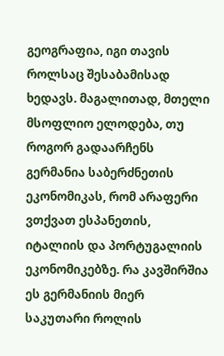გეოგრაფია, იგი თავის როლსაც შესაბამისად ხედავს. მაგალითად, მთელი მსოფლიო ელოდება, თუ როგორ გადაარჩენს გერმანია საბერძნეთის ეკონომიკას, რომ არაფერი ვთქვათ ესპანეთის, იტალიის და პორტუგალიის ეკონომიკებზე. რა კავშირშია ეს გერმანიის მიერ საკუთარი როლის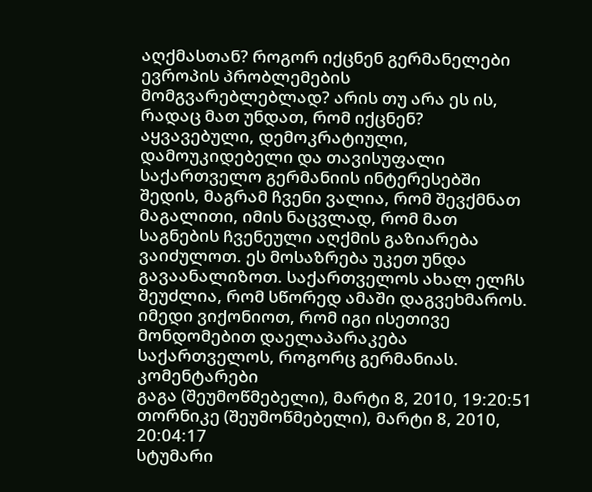აღქმასთან? როგორ იქცნენ გერმანელები ევროპის პრობლემების მომგვარებლებლად? არის თუ არა ეს ის, რადაც მათ უნდათ, რომ იქცნენ?
აყვავებული, დემოკრატიული, დამოუკიდებელი და თავისუფალი საქართველო გერმანიის ინტერესებში შედის, მაგრამ ჩვენი ვალია, რომ შევქმნათ მაგალითი, იმის ნაცვლად, რომ მათ საგნების ჩვენეული აღქმის გაზიარება ვაიძულოთ. ეს მოსაზრება უკეთ უნდა გავაანალიზოთ. საქართველოს ახალ ელჩს შეუძლია, რომ სწორედ ამაში დაგვეხმაროს. იმედი ვიქონიოთ, რომ იგი ისეთივე მონდომებით დაელაპარაკება საქართველოს, როგორც გერმანიას.
კომენტარები
გაგა (შეუმოწმებელი), მარტი 8, 2010, 19:20:51
თორნიკე (შეუმოწმებელი), მარტი 8, 2010, 20:04:17
სტუმარი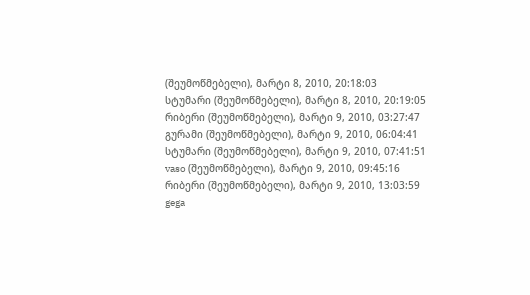(შეუმოწმებელი), მარტი 8, 2010, 20:18:03
სტუმარი (შეუმოწმებელი), მარტი 8, 2010, 20:19:05
რიბერი (შეუმოწმებელი), მარტი 9, 2010, 03:27:47
გურამი (შეუმოწმებელი), მარტი 9, 2010, 06:04:41
სტუმარი (შეუმოწმებელი), მარტი 9, 2010, 07:41:51
vaso (შეუმოწმებელი), მარტი 9, 2010, 09:45:16
რიბერი (შეუმოწმებელი), მარტი 9, 2010, 13:03:59
gega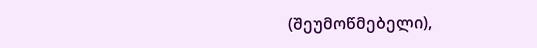(შეუმოწმებელი),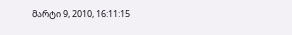მარტი 9, 2010, 16:11:15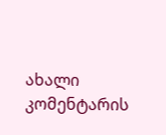ახალი კომენტარის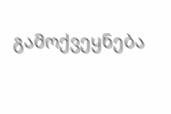გამოქვეყნება